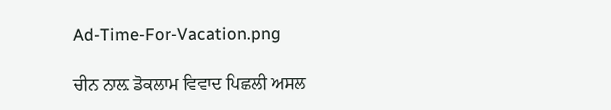Ad-Time-For-Vacation.png

ਚੀਨ ਨਾਲ਼ ਡੋਕਲਾਮ ਵਿਵਾਦ ਪਿਛਲੀ ਅਸਲ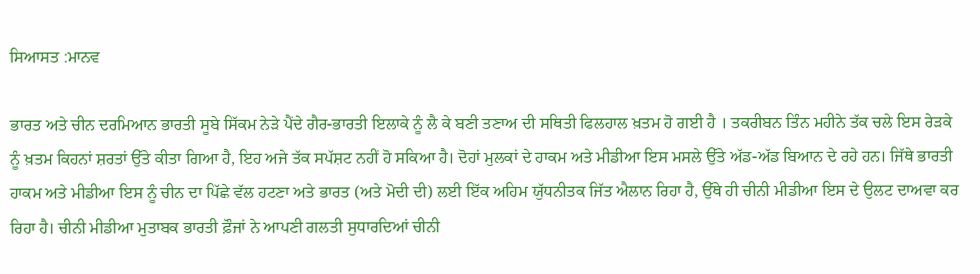ਸਿਆਸਤ :ਮਾਨਵ

ਭਾਰਤ ਅਤੇ ਚੀਨ ਦਰਮਿਆਨ ਭਾਰਤੀ ਸੂਬੇ ਸਿੱਕਮ ਨੇੜੇ ਪੈਂਦੇ ਗੈਰ-ਭਾਰਤੀ ਇਲਾਕੇ ਨੂੰ ਲੈ ਕੇ ਬਣੀ ਤਣਾਅ ਦੀ ਸਥਿਤੀ ਫਿਲਹਾਲ ਖ਼ਤਮ ਹੋ ਗਈ ਹੈ । ਤਕਰੀਬਨ ਤਿੰਨ ਮਹੀਨੇ ਤੱਕ ਚਲੇ ਇਸ ਰੇੜਕੇ ਨੂੰ ਖ਼ਤਮ ਕਿਹਨਾਂ ਸ਼ਰਤਾਂ ਉੱਤੇ ਕੀਤਾ ਗਿਆ ਹੈ, ਇਹ ਅਜੇ ਤੱਕ ਸਪੱਸ਼ਟ ਨਹੀਂ ਹੋ ਸਕਿਆ ਹੈ। ਦੋਹਾਂ ਮੁਲਕਾਂ ਦੇ ਹਾਕਮ ਅਤੇ ਮੀਡੀਆ ਇਸ ਮਸਲੇ ਉੱਤੇ ਅੱਡ-ਅੱਡ ਬਿਆਨ ਦੇ ਰਹੇ ਹਨ। ਜਿੱਥੇ ਭਾਰਤੀ ਹਾਕਮ ਅਤੇ ਮੀਡੀਆ ਇਸ ਨੂੰ ਚੀਨ ਦਾ ਪਿੱਛੇ ਵੱਲ ਹਟਣਾ ਅਤੇ ਭਾਰਤ (ਅਤੇ ਮੋਦੀ ਦੀ) ਲਈ ਇੱਕ ਅਹਿਮ ਯੁੱਧਨੀਤਕ ਜਿੱਤ ਐਲਾਨ ਰਿਹਾ ਹੈ, ਉੱਥੇ ਹੀ ਚੀਨੀ ਮੀਡੀਆ ਇਸ ਦੇ ਉਲਟ ਦਾਅਵਾ ਕਰ ਰਿਹਾ ਹੈ। ਚੀਨੀ ਮੀਡੀਆ ਮੁਤਾਬਕ ਭਾਰਤੀ ਫ਼ੌਜਾਂ ਨੇ ਆਪਣੀ ਗਲਤੀ ਸੁਧਾਰਦਿਆਂ ਚੀਨੀ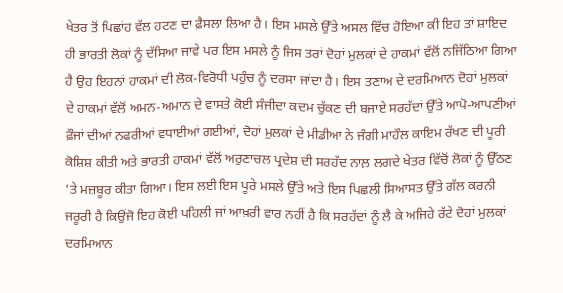ਖੇਤਰ ਤੋਂ ਪਿਛਾਂਹ ਵੱਲ ਹਟਣ ਦਾ ਫ਼ੈਸਲਾ ਲਿਆ ਹੈ। ਇਸ ਮਸਲੇ ਉੱਤੇ ਅਸਲ ਵਿੱਚ ਹੋਇਆ ਕੀ ਇਹ ਤਾਂ ਸ਼ਾਇਦ ਹੀ ਭਾਰਤੀ ਲੋਕਾਂ ਨੂੰ ਦੱਸਿਆ ਜਾਵੇ ਪਰ ਇਸ ਮਸਲੇ ਨੂੰ ਜਿਸ ਤਰਾਂ ਦੋਹਾਂ ਮੁਲਕਾਂ ਦੇ ਹਾਕਮਾਂ ਵੱਲੋਂ ਨਜਿੱਠਿਆ ਗਿਆ ਹੈ ਉਹ ਇਹਨਾਂ ਹਾਕਮਾਂ ਦੀ ਲੋਕ-ਵਿਰੋਧੀ ਪਹੁੰਚ ਨੂੰ ਦਰਸਾ ਜਾਂਦਾ ਹੈ। ਇਸ ਤਣਾਅ ਦੇ ਦਰਮਿਆਨ ਦੋਹਾਂ ਮੁਲਕਾਂ ਦੇ ਹਾਕਮਾਂ ਵੱਲੋਂ ਅਮਨ-ਅਮਾਨ ਦੇ ਵਾਸਤੇ ਕੋਈ ਸੰਜੀਦਾ ਕਦਮ ਚੁੱਕਣ ਦੀ ਬਜਾਏ ਸਰਹੱਦਾਂ ਉੱਤੇ ਆਪੋ-ਆਪਣੀਆਂ ਫ਼ੌਜਾਂ ਦੀਆਂ ਨਫਰੀਆਂ ਵਧਾਈਆਂ ਗਈਆਂ, ਦੋਹਾਂ ਮੁਲਕਾਂ ਦੇ ਮੀਡੀਆ ਨੇ ਜੰਗੀ ਮਾਹੌਲ ਕਾਇਮ ਰੱਖਣ ਦੀ ਪੂਰੀ ਕੋਸ਼ਿਸ਼ ਕੀਤੀ ਅਤੇ ਭਾਰਤੀ ਹਾਕਮਾਂ ਵੱਲੋਂ ਅਰੁਣਾਚਲ ਪ੍ਰਦੇਸ਼ ਦੀ ਸਰਹੱਦ ਨਾਲ਼ ਲਗਦੇ ਖੇਤਰ ਵਿੱਚੋਂ ਲੋਕਾਂ ਨੂੰ ਉੱਠਣ ‘ਤੇ ਮਜ਼ਬੂਰ ਕੀਤਾ ਗਿਆ। ਇਸ ਲਈ ਇਸ ਪੂਰੇ ਮਸਲੇ ਉੱਤੇ ਅਤੇ ਇਸ ਪਿਛਲੀ ਸਿਆਸਤ ਉੱਤੇ ਗੱਲ ਕਰਨੀ ਜਰੂਰੀ ਹੈ ਕਿਉਂਜੋ ਇਹ ਕੋਈ ਪਹਿਲੀ ਜਾਂ ਆਖ਼ਰੀ ਵਾਰ ਨਹੀਂ ਹੈ ਕਿ ਸਰਹੱਦਾਂ ਨੂੰ ਲੈ ਕੇ ਅਜਿਹੇ ਰੱਟੇ ਦੋਹਾਂ ਮੁਲਕਾਂ ਦਰਮਿਆਨ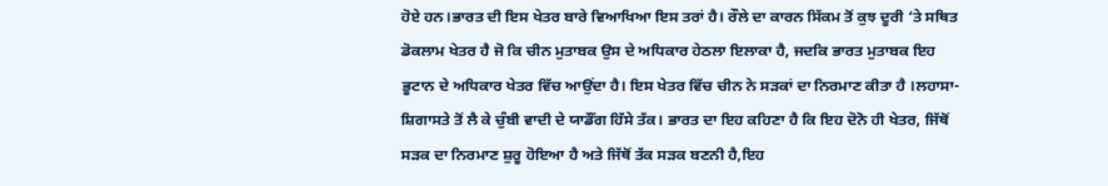ਹੋਏ ਹਨ।ਭਾਰਤ ਦੀ ਇਸ ਖੇਤਰ ਬਾਰੇ ਵਿਆਖਿਆ ਇਸ ਤਰਾਂ ਹੈ। ਰੌਲੇ ਦਾ ਕਾਰਨ ਸਿੱਕਮ ਤੋਂ ਕੁਝ ਦੂਰੀ ‘ਤੇ ਸਥਿਤ ਡੋਕਲਾਮ ਖੇਤਰ ਹੈ ਜੋ ਕਿ ਚੀਨ ਮੁਤਾਬਕ ਉਸ ਦੇ ਅਧਿਕਾਰ ਹੇਠਲਾ ਇਲਾਕਾ ਹੈ, ਜਦਕਿ ਭਾਰਤ ਮੁਤਾਬਕ ਇਹ ਭੂਟਾਨ ਦੇ ਅਧਿਕਾਰ ਖੇਤਰ ਵਿੱਚ ਆਉਂਦਾ ਹੈ। ਇਸ ਖੇਤਰ ਵਿੱਚ ਚੀਨ ਨੇ ਸੜਕਾਂ ਦਾ ਨਿਰਮਾਣ ਕੀਤਾ ਹੈ ।ਲਹਾਸਾ-ਸ਼ਿਗਾਸਤੇ ਤੋਂ ਲੈ ਕੇ ਚੁੰਬੀ ਵਾਦੀ ਦੇ ਯਾਡੌਂਗ ਹਿੱਸੇ ਤੱਕ। ਭਾਰਤ ਦਾ ਇਹ ਕਹਿਣਾ ਹੈ ਕਿ ਇਹ ਦੋਨੋ ਹੀ ਖੇਤਰ, ਜਿੱਥੋਂ ਸੜਕ ਦਾ ਨਿਰਮਾਣ ਸ਼ੁਰੂ ਹੋਇਆ ਹੈ ਅਤੇ ਜਿੱਥੋਂ ਤੱਕ ਸੜਕ ਬਣਨੀ ਹੈ,ਇਹ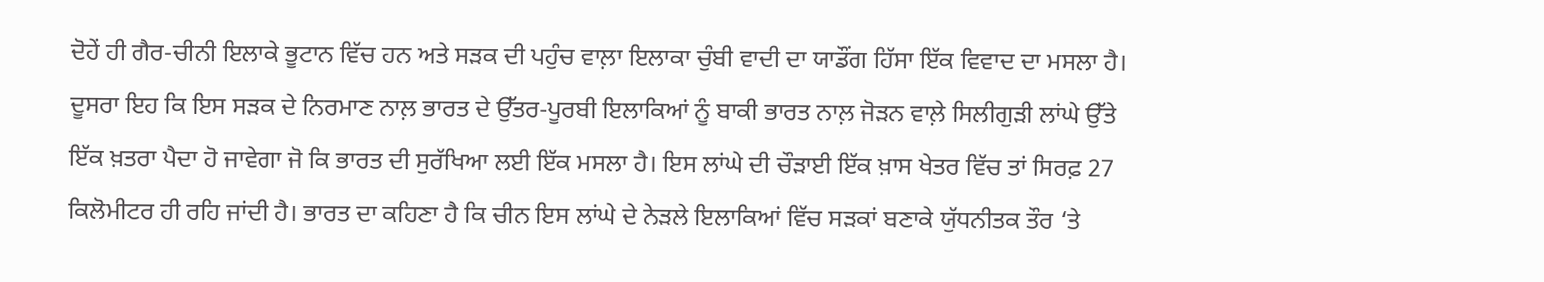ਦੋਹੇਂ ਹੀ ਗੈਰ-ਚੀਨੀ ਇਲਾਕੇ ਭੂਟਾਨ ਵਿੱਚ ਹਨ ਅਤੇ ਸੜਕ ਦੀ ਪਹੁੰਚ ਵਾਲ਼ਾ ਇਲਾਕਾ ਚੁੰਬੀ ਵਾਦੀ ਦਾ ਯਾਡੌਂਗ ਹਿੱਸਾ ਇੱਕ ਵਿਵਾਦ ਦਾ ਮਸਲਾ ਹੈ। ਦੂਸਰਾ ਇਹ ਕਿ ਇਸ ਸੜਕ ਦੇ ਨਿਰਮਾਣ ਨਾਲ਼ ਭਾਰਤ ਦੇ ਉੱਤਰ-ਪੂਰਬੀ ਇਲਾਕਿਆਂ ਨੂੰ ਬਾਕੀ ਭਾਰਤ ਨਾਲ਼ ਜੋੜਨ ਵਾਲ਼ੇ ਸਿਲੀਗੁੜੀ ਲਾਂਘੇ ਉੱਤੇ ਇੱਕ ਖ਼ਤਰਾ ਪੈਦਾ ਹੋ ਜਾਵੇਗਾ ਜੋ ਕਿ ਭਾਰਤ ਦੀ ਸੁਰੱਖਿਆ ਲਈ ਇੱਕ ਮਸਲਾ ਹੈ। ਇਸ ਲਾਂਘੇ ਦੀ ਚੌੜਾਈ ਇੱਕ ਖ਼ਾਸ ਖੇਤਰ ਵਿੱਚ ਤਾਂ ਸਿਰਫ਼ 27 ਕਿਲੋਮੀਟਰ ਹੀ ਰਹਿ ਜਾਂਦੀ ਹੈ। ਭਾਰਤ ਦਾ ਕਹਿਣਾ ਹੈ ਕਿ ਚੀਨ ਇਸ ਲਾਂਘੇ ਦੇ ਨੇੜਲੇ ਇਲਾਕਿਆਂ ਵਿੱਚ ਸੜਕਾਂ ਬਣਾਕੇ ਯੁੱਧਨੀਤਕ ਤੌਰ ‘ਤੇ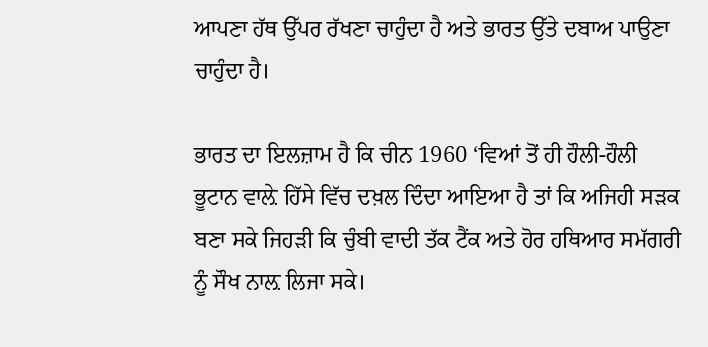ਆਪਣਾ ਹੱਥ ਉੱਪਰ ਰੱਖਣਾ ਚਾਹੁੰਦਾ ਹੈ ਅਤੇ ਭਾਰਤ ਉੱਤੇ ਦਬਾਅ ਪਾਉਣਾ ਚਾਹੁੰਦਾ ਹੈ।

ਭਾਰਤ ਦਾ ਇਲਜ਼ਾਮ ਹੈ ਕਿ ਚੀਨ 1960 ‘ਵਿਆਂ ਤੋਂ ਹੀ ਹੌਲੀ-ਹੌਲੀ ਭੂਟਾਨ ਵਾਲ਼ੇ ਹਿੱਸੇ ਵਿੱਚ ਦਖ਼ਲ ਦਿੰਦਾ ਆਇਆ ਹੈ ਤਾਂ ਕਿ ਅਜਿਹੀ ਸੜਕ ਬਣਾ ਸਕੇ ਜਿਹੜੀ ਕਿ ਚੁੰਬੀ ਵਾਦੀ ਤੱਕ ਟੈਂਕ ਅਤੇ ਹੋਰ ਹਥਿਆਰ ਸਮੱਗਰੀ ਨੂੰ ਸੌਖ ਨਾਲ਼ ਲਿਜਾ ਸਕੇ।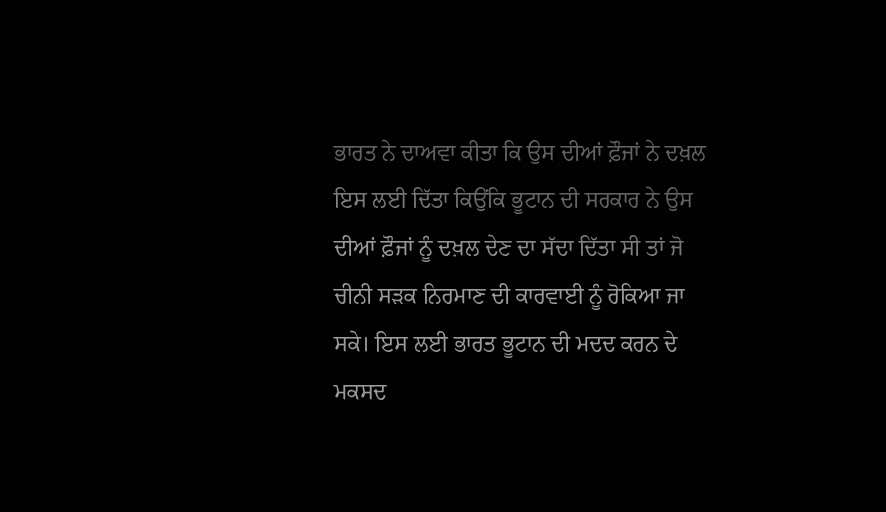ਭਾਰਤ ਨੇ ਦਾਅਵਾ ਕੀਤਾ ਕਿ ਉਸ ਦੀਆਂ ਫ਼ੌਜਾਂ ਨੇ ਦਖ਼ਲ ਇਸ ਲਈ ਦਿੱਤਾ ਕਿਉਂਕਿ ਭੂਟਾਨ ਦੀ ਸਰਕਾਰ ਨੇ ਉਸ ਦੀਆਂ ਫ਼ੌਜਾਂ ਨੂੰ ਦਖ਼ਲ ਦੇਣ ਦਾ ਸੱਦਾ ਦਿੱਤਾ ਸੀ ਤਾਂ ਜੋ ਚੀਨੀ ਸੜਕ ਨਿਰਮਾਣ ਦੀ ਕਾਰਵਾਈ ਨੂੰ ਰੋਕਿਆ ਜਾ ਸਕੇ। ਇਸ ਲਈ ਭਾਰਤ ਭੂਟਾਨ ਦੀ ਮਦਦ ਕਰਨ ਦੇ ਮਕਸਦ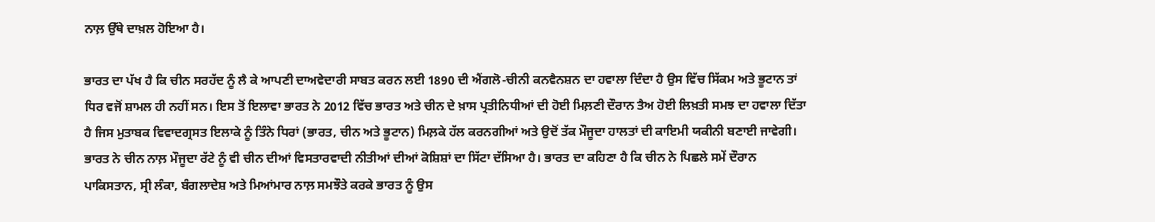ਨਾਲ਼ ਉੱਥੇ ਦਾਖ਼ਲ ਹੋਇਆ ਹੈ।

ਭਾਰਤ ਦਾ ਪੱਖ ਹੈ ਕਿ ਚੀਨ ਸਰਹੱਦ ਨੂੰ ਲੈ ਕੇ ਆਪਣੀ ਦਾਅਵੇਦਾਰੀ ਸਾਬਤ ਕਰਨ ਲਈ 1890 ਦੀ ਐਂਗਲੋ-ਚੀਨੀ ਕਨਵੈਨਸ਼ਨ ਦਾ ਹਵਾਲਾ ਦਿੰਦਾ ਹੈ ਉਸ ਵਿੱਚ ਸਿੱਕਮ ਅਤੇ ਭੂਟਾਨ ਤਾਂ ਧਿਰ ਵਜੋਂ ਸ਼ਾਮਲ ਹੀ ਨਹੀਂ ਸਨ। ਇਸ ਤੋਂ ਇਲਾਵਾ ਭਾਰਤ ਨੇ 2012 ਵਿੱਚ ਭਾਰਤ ਅਤੇ ਚੀਨ ਦੇ ਖ਼ਾਸ ਪ੍ਰਤੀਨਿਧੀਆਂ ਦੀ ਹੋਈ ਮਿਲ਼ਣੀ ਦੌਰਾਨ ਤੈਅ ਹੋਈ ਲਿਖ਼ਤੀ ਸਮਝ ਦਾ ਹਵਾਲਾ ਦਿੱਤਾ ਹੈ ਜਿਸ ਮੁਤਾਬਕ ਵਿਵਾਦਗ੍ਰਸਤ ਇਲਾਕੇ ਨੂੰ ਤਿੰਨੇ ਧਿਰਾਂ (ਭਾਰਤ, ਚੀਨ ਅਤੇ ਭੂਟਾਨ) ਮਿਲ਼ਕੇ ਹੱਲ ਕਰਨਗੀਆਂ ਅਤੇ ਉਦੋਂ ਤੱਕ ਮੌਜੂਦਾ ਹਾਲਤਾਂ ਦੀ ਕਾਇਮੀ ਯਕੀਨੀ ਬਣਾਈ ਜਾਵੇਗੀ। ਭਾਰਤ ਨੇ ਚੀਨ ਨਾਲ਼ ਮੌਜੂਦਾ ਰੱਟੇ ਨੂੰ ਵੀ ਚੀਨ ਦੀਆਂ ਵਿਸਤਾਰਵਾਦੀ ਨੀਤੀਆਂ ਦੀਆਂ ਕੋਸ਼ਿਸ਼ਾਂ ਦਾ ਸਿੱਟਾ ਦੱਸਿਆ ਹੈ। ਭਾਰਤ ਦਾ ਕਹਿਣਾ ਹੈ ਕਿ ਚੀਨ ਨੇ ਪਿਛਲੇ ਸਮੇਂ ਦੌਰਾਨ ਪਾਕਿਸਤਾਨ, ਸ੍ਰੀ ਲੰਕਾ, ਬੰਗਲਾਦੇਸ਼ ਅਤੇ ਮਿਆਂਮਾਰ ਨਾਲ਼ ਸਮਝੌਤੇ ਕਰਕੇ ਭਾਰਤ ਨੂੰ ਉਸ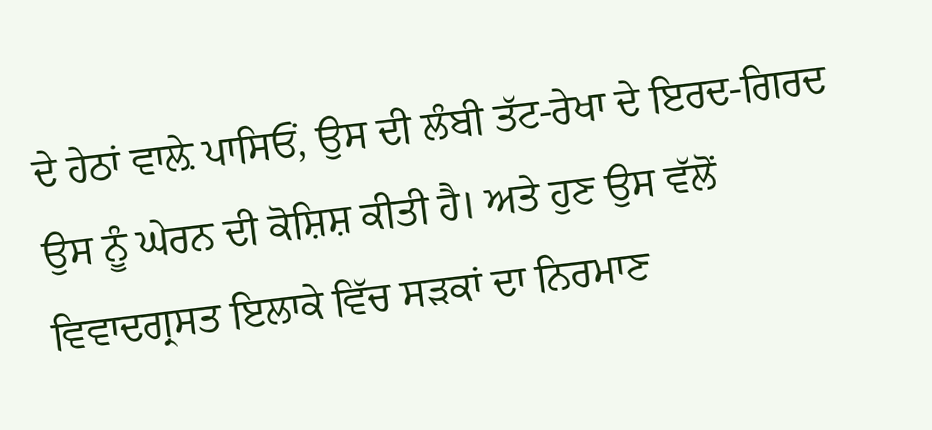ਦੇ ਹੇਠਾਂ ਵਾਲ਼ੇ ਪਾਸਿਓਂ, ਉਸ ਦੀ ਲੰਬੀ ਤੱਟ-ਰੇਖਾ ਦੇ ਇਰਦ-ਗਿਰਦ ਉਸ ਨੂੰ ਘੇਰਨ ਦੀ ਕੋਸ਼ਿਸ਼ ਕੀਤੀ ਹੈ। ਅਤੇ ਹੁਣ ਉਸ ਵੱਲੋਂ ਵਿਵਾਦਗ੍ਰਸਤ ਇਲਾਕੇ ਵਿੱਚ ਸੜਕਾਂ ਦਾ ਨਿਰਮਾਣ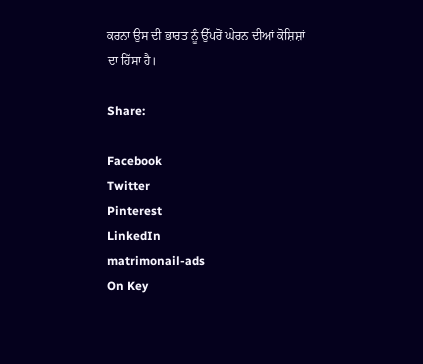ਕਰਨਾ ਉਸ ਦੀ ਭਾਰਤ ਨੂੰ ਉੱਪਰੋਂ ਘੇਰਨ ਦੀਆਂ ਕੋਸ਼ਿਸ਼ਾਂ ਦਾ ਹਿੱਸਾ ਹੈ।

Share:

Facebook
Twitter
Pinterest
LinkedIn
matrimonail-ads
On Key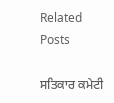Related Posts

ਸਤਿਕਾਰ ਕਮੇਟੀ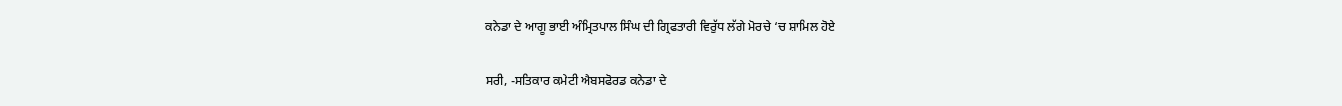ਕਨੇਡਾ ਦੇ ਆਗੂ ਭਾਈ ਅੰਮ੍ਰਿਤਪਾਲ ਸਿੰਘ ਦੀ ਗ੍ਰਿਫਤਾਰੀ ਵਿਰੁੱਧ ਲੱਗੇ ਮੋਰਚੇ ‘ਚ ਸ਼ਾਮਿਲ ਹੋਏ

ਸਰੀ, -ਸਤਿਕਾਰ ਕਮੇਟੀ ਐਬਸਫੋਰਡ ਕਨੇਡਾ ਦੇ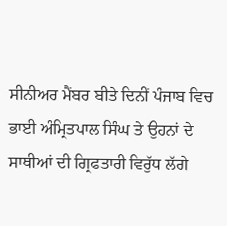ਸੀਨੀਅਰ ਮੈਂਬਰ ਬੀਤੇ ਦਿਨੀਂ ਪੰਜਾਬ ਵਿਚ ਭਾਈ ਅੰਮ੍ਰਿਤਪਾਲ ਸਿੰਘ ਤੇ ਉਹਨਾਂ ਦੇ ਸਾਥੀਆਂ ਦੀ ਗ੍ਰਿਫਤਾਰੀ ਵਿਰੁੱਧ ਲੱਗੇ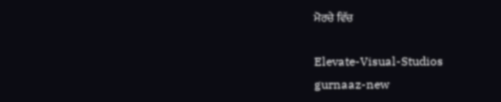ਮੋਰਚੇ ਵਿੱਚ

Elevate-Visual-Studios
gurnaaz-new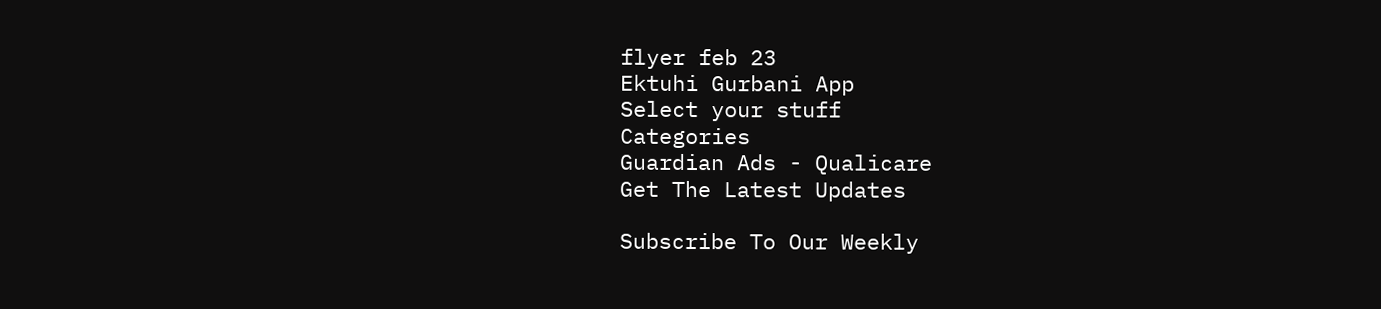flyer feb 23
Ektuhi Gurbani App
Select your stuff
Categories
Guardian Ads - Qualicare
Get The Latest Updates

Subscribe To Our Weekly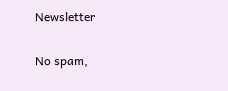Newsletter

No spam,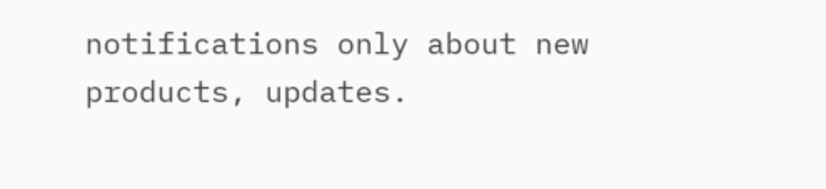notifications only about new products, updates.